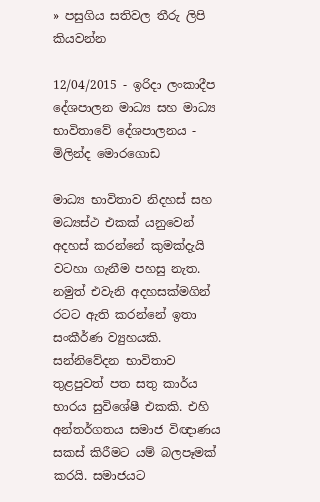» පසුගිය සතිවල තීරු ලිපි කියවන්න

12/04/2015 - ඉරිදා ලංකාදීප
දේශපාලන මාධ්‍ය සහ මාධ්‍ය භාවිතාවේ දේශපාලනය - මිලින්ද මොරගොඩ

මාධ්‍ය භාවිතාව නිදහස් සහ මධ්‍යස්ථ එකක් යනුවෙන් අදහස් කරන්නේ කුමක්දැයි වටහා ගැනීම පහසු නැත. නමුත් එවැනි අදහසක්මගින් රටට ඇති කරන්නේ ඉතා සංකීර්ණ ව්‍යුහයකි. සන්නිවේදන භාවිතාව තුළපුවත් පත සතු කාර්ය භාරය සුවිශේෂී එකකි. එහි අන්තර්ගතය සමාජ විඥාණය සකස් කිරීමට යම් බලපෑමක් කරයි. සමාජයට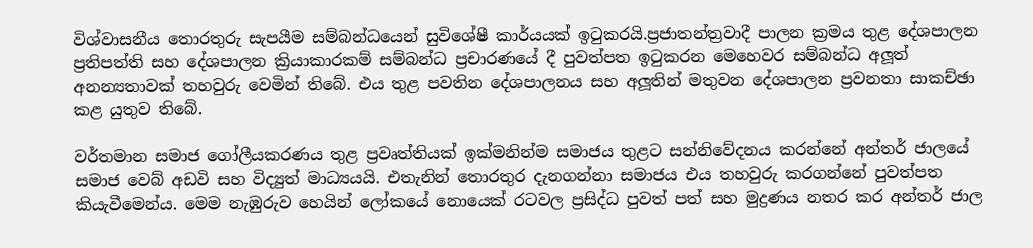විශ්වාසනීය තොරතුරු සැපයීම සම්බන්ධයෙන් සුවිශේෂී කාර්යයක් ඉටුකරයි.ප්‍රජාතන්ත්‍රවාදී පාලන ක්‍රමය තුළ දේශපාලන ප්‍රතිපත්ති සහ දේශපාලන ක්‍රියාකාරකම් සම්බන්ධ ප්‍රචාරණයේ දී පුවත්පත ඉටුකරන මෙහෙවර සම්බන්ධ අලූත් අනන්‍යතාවක් තහවුරු වෙමින් තිබේ. එය තුළ පවතින දේශපාලනය සහ අලූතින් මතුවන දේශපාලන ප්‍රවනතා සාකච්ඡා කළ යුතුව තිබේ.

වර්තමාන සමාජ ගෝලීයකරණය තුළ ප්‍රවෘත්තියක් ඉක්මනින්ම සමාජය තුළට සන්නිවේදනය කරන්නේ අන්තර් ජාලයේ සමාජ වෙබ් අඩවි සහ විද්‍යුත් මාධ්‍යයයි. එතැනින් තොරතුර දැනගන්නා සමාජය එය තහවුරු කරගන්නේ පුවත්පත කියැවීමෙන්ය. මෙම නැඹුරුව හෙයින් ලෝකයේ නොයෙක් රටවල ප්‍රසිද්ධ පුවත් පත් සහ මුද්‍රණය නතර කර අන්තර් ජාල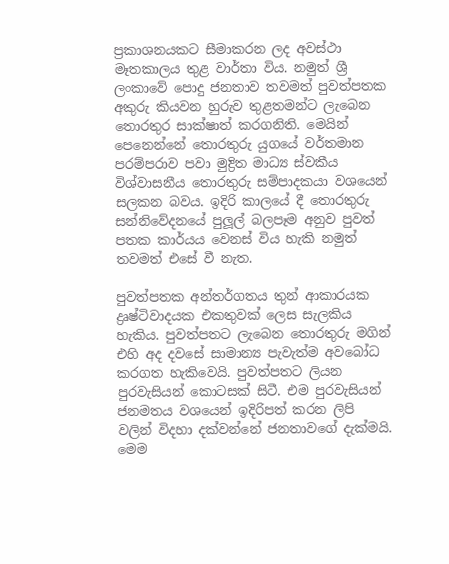ප්‍රකාශනයකට සීමාකරන ලද අවස්ථා මෑතකාලය තුළ වාර්තා විය. නමුත් ශ්‍රී ලංකාවේ පොදු ජනතාව තවමත් පුවත්පතක අකුරු කියවන හුරුව තුළතමන්ට ලැබෙන තොරතුර සාක්ෂාත් කරගනිති. මෙයින් පෙනෙන්නේ තොරතුරු යුගයේ වර්තමාන පරම්පරාව පවා මුද්‍රිත මාධ්‍ය ස්වකීය විශ්වාසනීය තොරතුරු සම්පාදකයා වශයෙන් සලකන බවය. ඉදිරි කාලයේ දී තොරතුරු සන්නිවේදනයේ පුලූල් බලපෑම අනුව පුවත් පතක කාර්යය වෙනස් විය හැකි නමුත් තවමත් එසේ වී නැත.

පුවත්පතක අන්තර්ගතය තුන් ආකාරයක ද්‍රෘෂ්ටිවාදයක එකතුවක් ලෙස සැලකිය හැකිය. පුවත්පතට ලැබෙන තොරතුරු මගින් එහි අද දවසේ සාමාන්‍ය පැවැත්ම අවබෝධ කරගත හැකිවෙයි. පුවත්පතට ලියන පුරවැසියන් කොටසක් සිටී. එම පුරවැසියන් ජනමතය වශයෙන් ඉදිරිපත් කරන ලිපි වලින් විදහා දක්වන්නේ ජනතාවගේ දැක්මයි. මෙම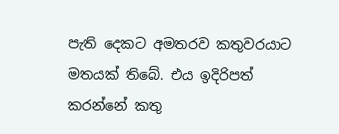පැති දෙකට අමතරව කතුවරයාට මතයක් තිබේ. එය ඉදිරිපත් කරන්නේ කතු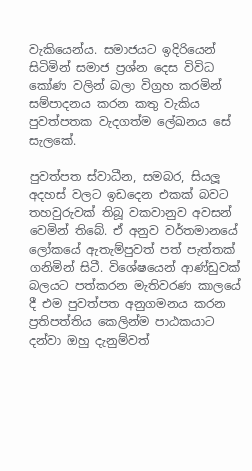වැකියෙන්ය. සමාජයට ඉදිරියෙන් සිටිමින් සමාජ ප්‍රශ්න දෙස විවිධ කෝණ වලින් බලා විග්‍රහ කරමින් සම්පාදනය කරන කතු වැකිය පුවත්පතක වැදගත්ම ලේඛනය සේ සැලකේ.

පුවත්පත ස්වාධීන, සමබර, සියලූ අදහස් වලට ඉඩදෙන එකක් බවට තහවුරුවක් තිබූ වකවානුව අවසන් වෙමින් තිබේ. ඒ අනුව වර්තමානයේ ලෝකයේ ඇතැම්පුවත් පත් පැත්තක් ගනිමින් සිටී. විශේෂයෙන් ආණ්ඩුවක් බලයට පත්කරන මැතිවරණ කාලයේ දී එම පුවත්පත අනුගමනය කරන ප්‍රතිපත්තිය කෙලින්ම පාඨකයාට දන්වා ඔහු දැනුම්වත්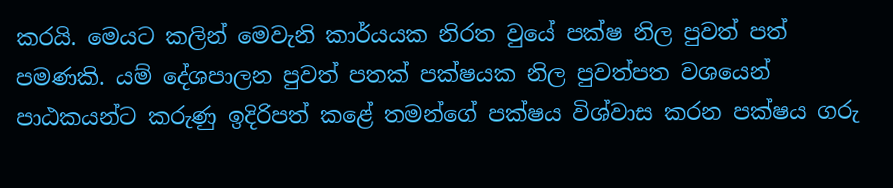කරයි. මෙයට කලින් මෙවැනි කාර්යයක නිරත වුයේ පක්ෂ නිල පුවත් පත් පමණකි. යම් දේශපාලන පුවත් පතක් පක්ෂයක නිල පුවත්පත වශයෙන් පාඨකයන්ට කරුණු ඉදිරිපත් කළේ තමන්ගේ පක්ෂය විශ්වාස කරන පක්ෂය ගරු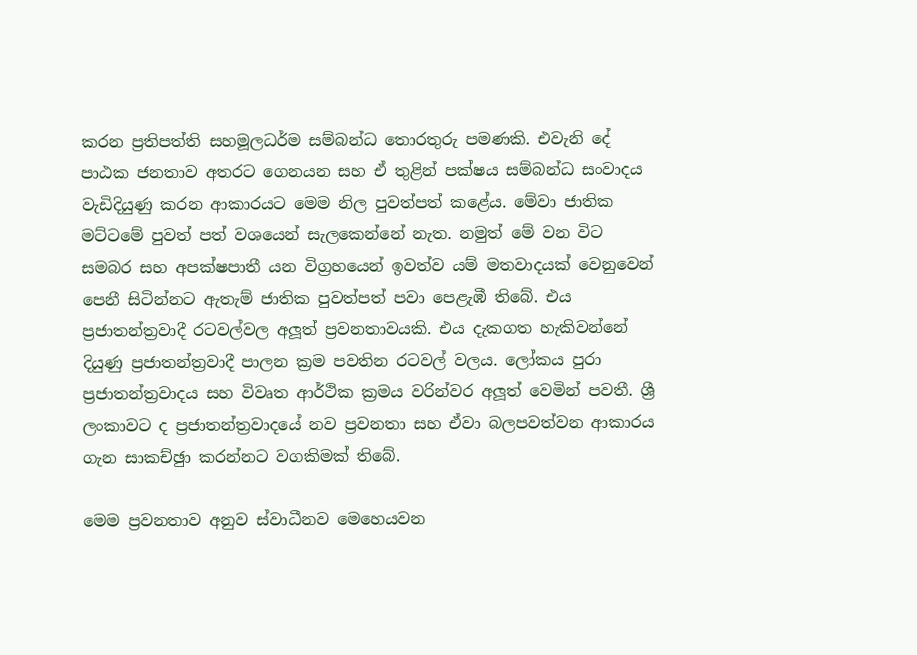කරන ප්‍රතිපත්ති සහමූලධර්ම සම්බන්ධ තොරතුරු පමණකි. එවැනි දේ පාඨක ජනතාව අතරට ගෙනයන සහ ඒ තුළින් පක්ෂය සම්බන්ධ සංවාදය වැඩිදියුණු කරන ආකාරයට මෙම නිල පුවත්පත් කළේය. මේවා ජාතික මට්ටමේ පුවත් පත් වශයෙන් සැලකෙන්නේ නැත. නමුත් මේ වන විට සමබර සහ අපක්ෂපාතී යන විග්‍රහයෙන් ඉවත්ව යම් මතවාදයක් වෙනුවෙන් පෙනී සිටින්නට ඇතැම් ජාතික පුවත්පත් පවා පෙළැඹී තිබේ. එය ප්‍රජාතන්ත්‍රවාදී රටවල්වල අලූත් ප්‍රවනතාවයකි. එය දැකගත හැකිවන්නේ දියුණු ප්‍රජාතන්ත්‍රවාදී පාලන ක්‍රම පවතින රටවල් වලය. ලෝකය පුරා ප්‍රජාතන්ත්‍රවාදය සහ විවෘත ආර්ථික ක්‍රමය වරින්වර අලූත් වෙමින් පවතී. ශ්‍රී ලංකාවට ද ප්‍රජාතන්ත්‍රවාදයේ නව ප්‍රවනතා සහ ඒවා බලපවත්වන ආකාරය ගැන සාකච්ඡුා කරන්නට වගකිමක් තිබේ.

මෙම ප්‍රවනතාව අනුව ස්වාධීනව මෙහෙයවන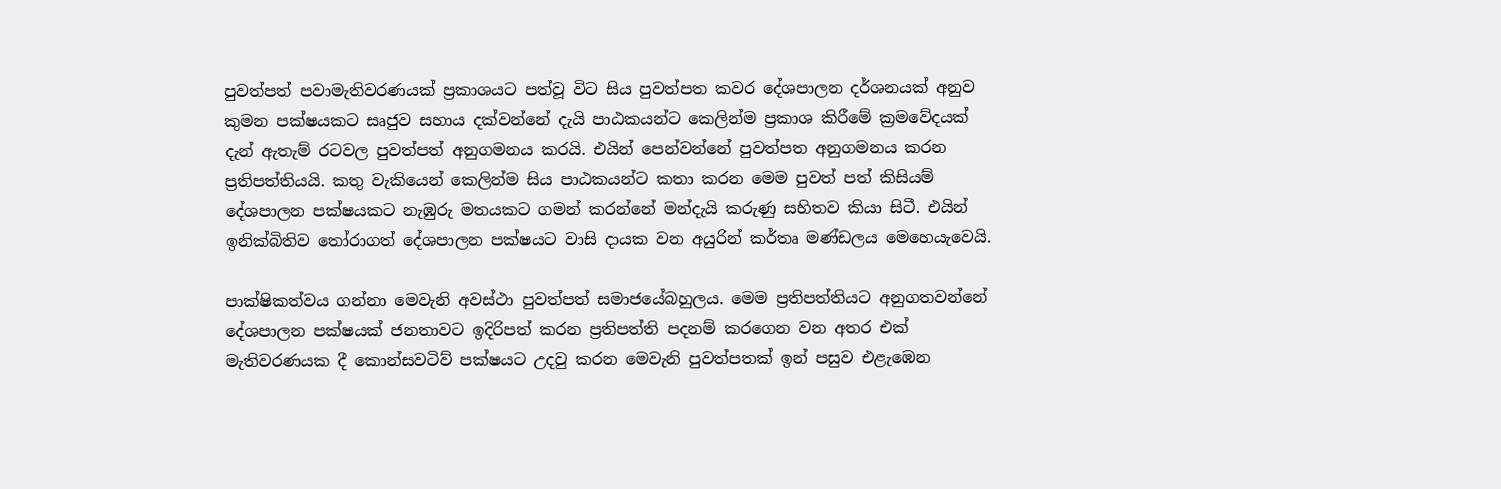පුවත්පත් පවාමැතිවරණයක් ප්‍රකාශයට පත්වූ විට සිය පුවත්පත කවර දේශපාලන දර්ශනයක් අනුව කුමන පක්ෂයකට සෘජුව සහාය දක්වන්නේ දැයි පාඨකයන්ට කෙලින්ම ප්‍රකාශ කිරීමේ ක්‍රමවේදයක් දැන් ඇතැම් රටවල පුවත්පත් අනුගමනය කරයි. එයින් පෙන්වන්නේ පුවත්පත අනුගමනය කරන ප්‍රතිපත්තියයි. කතු වැකියෙන් කෙලින්ම සිය පාඨකයන්ට කතා කරන මෙම පුවත් පත් කිසියම් දේශපාලන පක්ෂයකට නැඹුරු මතයකට ගමන් කරන්නේ මන්දැයි කරුණු සහිතව කියා සිටී. එයින් ඉනික්බිතිව තෝරාගත් දේශපාලන පක්ෂයට වාසි දායක වන අයුරින් කර්තෘ මණ්ඩලය මෙහෙයැවෙයි.

පාක්ෂිකත්වය ගන්නා මෙවැනි අවස්ථා පුවත්පත් සමාජයේබහුලය. මෙම ප්‍රතිපත්තියට අනුගතවන්නේ දේශපාලන පක්ෂයක් ජනතාවට ඉදිරිපත් කරන ප්‍රතිපත්ති පදනම් කරගෙන වන අතර එක් මැතිවරණයක දී කොන්සවටිව් පක්ෂයට උදවු කරන මෙවැනි පුවත්පතක් ඉන් පසුව එළැඹෙන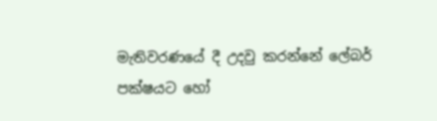මැතිවරණයේ දී උදවු කරන්නේ ලේබර් පක්ෂයට හෝ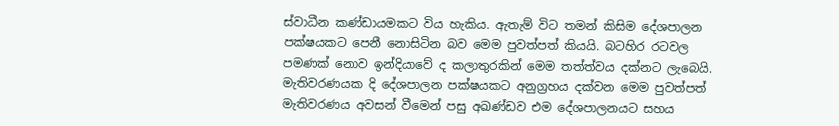ස්වාධීන කණ්ඩායමකට විය හැකිය. ඇතැම් විට තමන් කිසිම දේශපාලන පක්ෂයකට පෙනී නොසිටින බව මෙම පුවත්පත් කියයි. බටහිර රටවල පමණක් නොව ඉන්දියාවේ ද කලාතුරකින් මෙම තත්ත්වය දක්නට ලැබෙයි. මැතිවරණයක දි දේශපාලන පක්ෂයකට අනුග්‍රහය දක්වන මෙම පුවත්පත් මැතිවරණය අවසන් වීමෙන් පසු අඛණ්ඩව එම දේශපාලනයට සහය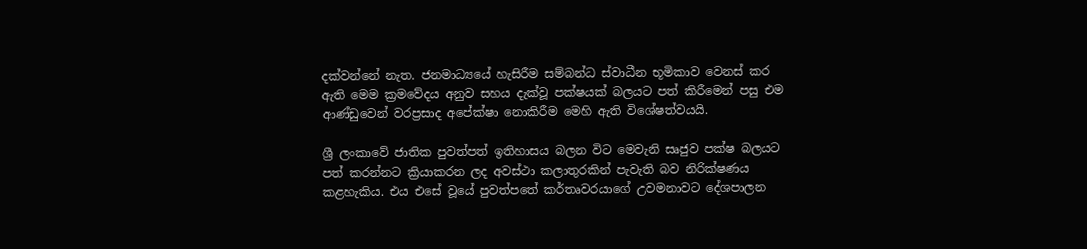දක්වන්නේ නැත. ජනමාධ්‍යයේ හැසිරීම සම්බන්ධ ස්වාධීන භූමිකාව වෙනස් කර ඇති මෙම ක්‍රමවේදය අනුව සහය දැක්වූ පක්ෂයක් බලයට පත් කිරීමෙන් පසු එම ආණ්ඩුවෙන් වරප්‍රසාද අපේක්ෂා නොකිරීම මෙහි ඇති විශේෂත්වයයි.

ශ්‍රී ලංකාවේ ජාතික පුවත්පත් ඉතිහාසය බලන විට මෙවැනි සෘජුව පක්ෂ බලයට පත් කරන්නට ක්‍රියාකරන ලද අවස්ථා කලාතුරකින් පැවැති බව නිරික්ෂණය කළහැකිය. එය එසේ වූයේ පුවත්පතේ කර්තෘවරයාගේ උවමනාවට දේශපාලන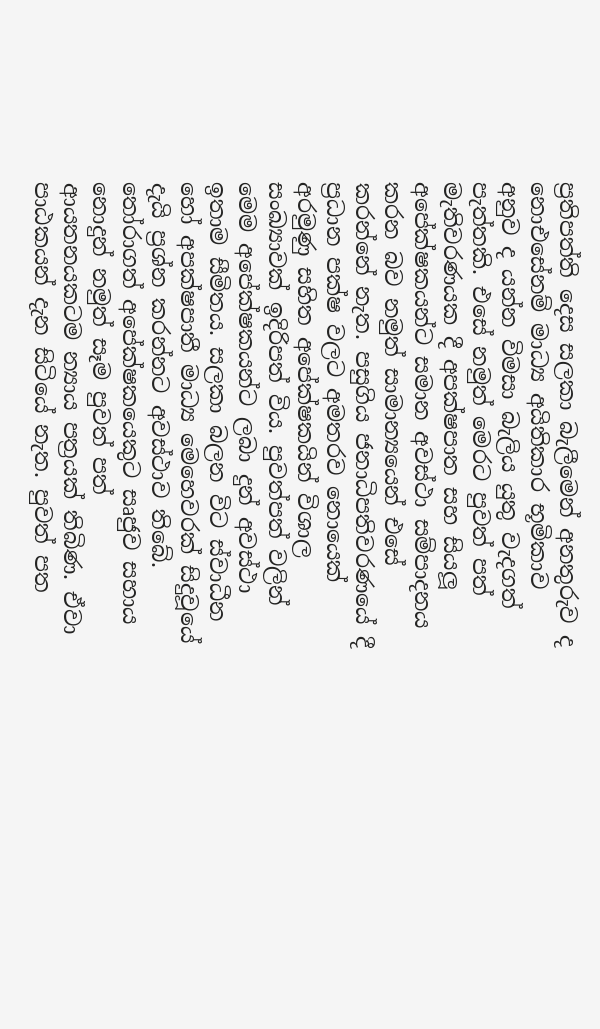ප්‍රතිපත්ති දෙස සලකා බැලීමෙන් අනතුරුව ද නොඑසේනම් මාධ්‍ය අයිතිකාර භූමිකාව අනුව ද යන්න විමසා බැලිය යුතු වැදගත් පැත්තකි. එසේ නමුත් මෙරට පුවත් පත් මැතිවරණයක දී අපක්ෂපාත සහ සියලූ අපේක්ෂකයන්ට සමාන අවස්ථා සම්පාදනය කරන බව නමුත් සාමාන්‍යයෙන් එසේ කරන්නේ නැත. පසුගිය ජනාධිපතිවරණයේ දී ප්‍රධාන පක්ෂ වලට අමතරව නොයෙක් අරමුණු සහිත අපේක්ෂකයින් විශාල සංඛ්‍යාවක් ඉදිරිපත් විය. පුවත්පත් වලින් මෙම අපේක්ෂකයන්ට ලබා දුන් අවස්ථා ඉතාම සීමිතය. සලකා බලන විට ස්වාධීන හෝ අපක්ෂපාතී මාධ්‍ය මෙහෙවරක් සිදුවූයේ දැයි ප්‍රශ්න කරන්නට අවස්ථාව තිබේ. තෝරාගත් අපේක්ෂකයෙකුට සෘජුව සහාය නොදුන් නමුත් සෑම පුවත් පත් ආයතනයකටම න්‍යාය පත්‍රයක් තිබිණ. ඒවා පාඨකයන් දැන සිටියේ නැත. පුවත් පත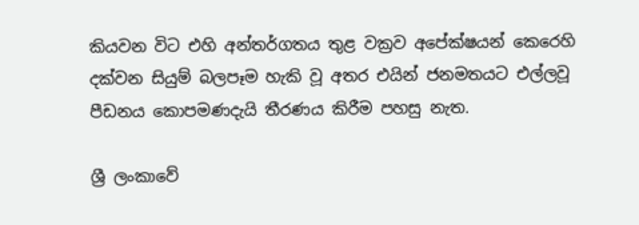කියවන විට එහි අන්තර්ගතය තුළ වක්‍රව අපේක්ෂයන් කෙරෙහි දක්වන සියුම් බලපෑම හැකි වූ අතර එයින් ජනමතයට එල්ලවූ පීඩනය කොපමණදැයි තීරණය කිරීම පහසු නැත.

ශ්‍රී ලංකාවේ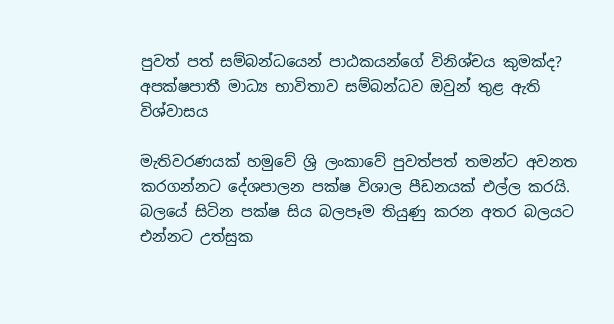පුවත් පත් සම්බන්ධයෙන් පාඨකයන්ගේ විනිශ්චය කුමක්ද? අපක්ෂපාතී මාධ්‍ය භාවිතාව සම්බන්ධව ඔවුන් තුළ ඇති විශ්වාසය

මැතිවරණයක් හමුවේ ශ්‍රි ලංකාවේ පුවත්පත් තමන්ට අවනත කරගන්නට දේශපාලන පක්ෂ විශාල පීඩනයක් එල්ල කරයි. බලයේ සිටින පක්ෂ සිය බලපෑම තියුණු කරන අතර බලයට එන්නට උත්සුක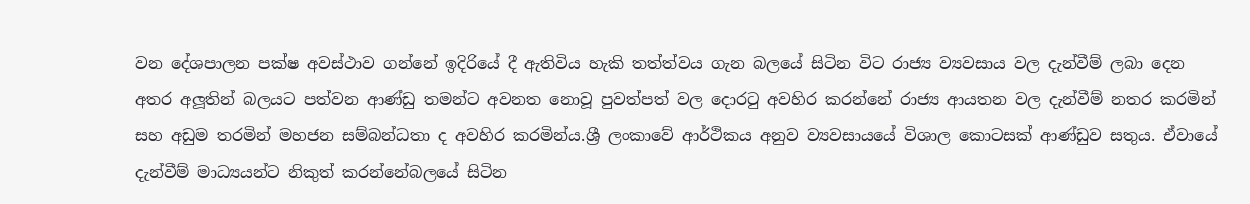වන දේශපාලන පක්ෂ අවස්ථාව ගන්නේ ඉදිරියේ දී ඇතිවිය හැකි තත්ත්වය ගැන බලයේ සිටින විට රාජ්‍ය ව්‍යවසාය වල දැන්වීම් ලබා දෙන අතර අලූතින් බලයට පත්වන ආණ්ඩු තමන්ට අවනත නොවූ පුවත්පත් වල දොරටු අවහිර කරන්නේ රාජ්‍ය ආයතන වල දැන්වීම් නතර කරමින් සහ අඩුම තරමින් මහජන සම්බන්ධතා ද අවහිර කරමින්ය.ශ්‍රී ලංකාවේ ආර්ථිකය අනුව ව්‍යවසායයේ විශාල කොටසක් ආණ්ඩුව සතුය. ඒවායේ දැන්වීම් මාධ්‍යයන්ට නිකුත් කරන්නේබලයේ සිටින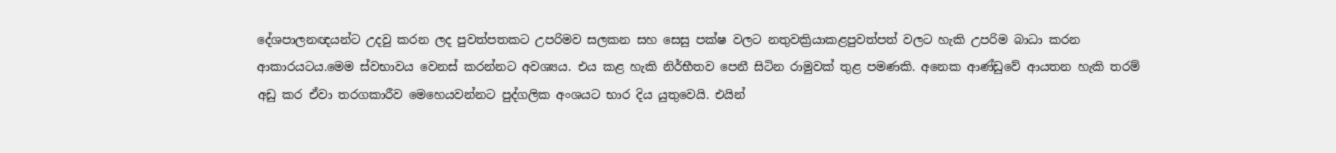දේශපාලනඥයන්ට උදවු කරන ලද පුවත්පතකට උපරිමව සලකන සහ සෙසු පක්ෂ වලට නතුවක්‍රියාකළපුවත්පත් වලට හැකි උපරිම බාධා කරන ආකාරයටය.මෙම ස්වභාවය වෙනස් කරන්නට අවශ්‍යය. එය කළ හැකි නිර්භීතව පෙනී සිටින රාමුවක් තුළ පමණකි. අනෙක ආණ්ඩුවේ ආයතන හැකි තරම් අඩු කර ඒවා තරගකාරීව මෙහෙයවන්නට පුද්ගලික අංශයට භාර දිය යුතුවෙයි. එයින්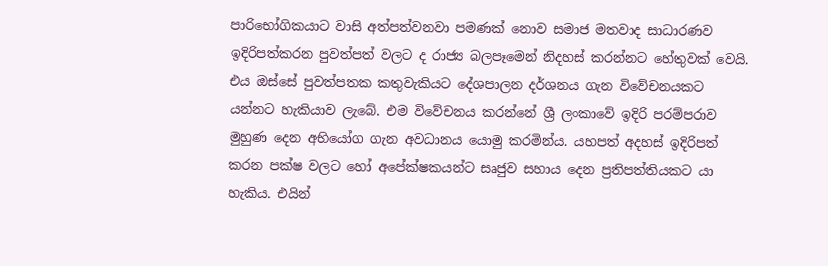පාරිභෝගිකයාට වාසි අත්පත්වනවා පමණක් නොව සමාජ මතවාද සාධාරණව ඉදිරිපත්කරන පුවත්පත් වලට ද රාජ්‍ය බලපෑමෙන් නිදහස් කරන්නට හේතුවක් වෙයි. එය ඔස්සේ පුවත්පතක කතුවැකියට දේශපාලන දර්ශනය ගැන විවේචනයකට යන්නට හැකියාව ලැබේ. එම විවේචනය කරන්නේ ශ්‍රී ලංකාවේ ඉදිරි පරම්පරාව මුහුණ දෙන අභියෝග ගැන අවධානය යොමු කරමින්ය. යහපත් අදහස් ඉදිරිපත් කරන පක්ෂ වලට හෝ අපේක්ෂකයන්ට සෘජුව සහාය දෙන ප්‍රතිපත්තියකට යා හැකිය. එයින්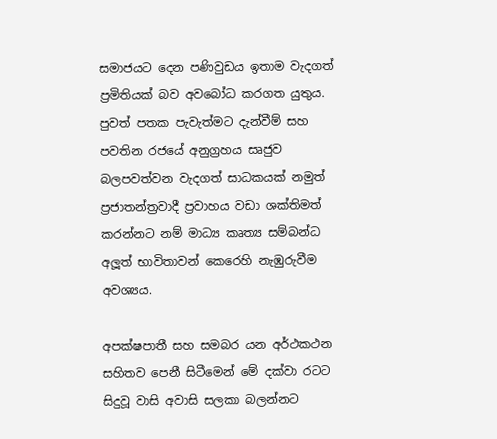සමාජයට දෙන පණිවුඩය ඉතාම වැදගත් ප්‍රමිතියක් බව අවබෝධ කරගත යුතුය. පුවත් පතක පැවැත්මට දැන්වීම් සහ පවතින රජයේ අනුග්‍රහය සෘජුව බලපවත්වන වැදගත් සාධකයක් නමුත් ප්‍රජාතන්ත්‍රවාදී ප්‍රවාහය වඩා ශක්තිමත් කරන්නට නම් මාධ්‍ය කෘත්‍ය සම්බන්ධ අලූත් භාවිතාවන් කෙරෙහි නැඹුරුවීම අවශ්‍යය.

අපක්ෂපාතී සහ සමබර යන අර්ථකථන සහිතව පෙනී සිටීමෙන් මේ දක්වා රටට සිදුවූ වාසි අවාසි සලකා බලන්නට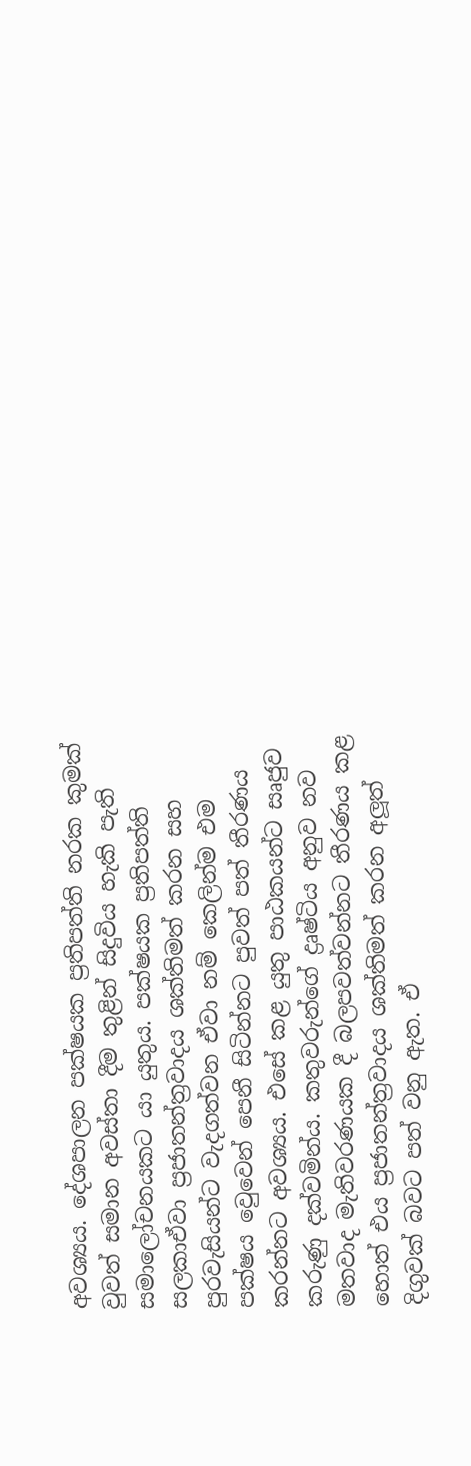අවශ්‍යය. දේශපාලන පක්ෂයක ප්‍රතිපත්ති නරක කුමක් වුවත් සමාන අවස්තා දීම තුළින් සිදුවිය හැකි පැති සමාලෝචනයකට යා යුතුය. පක්ෂයක ප්‍රතිපත්ති සලකාඒවා ප්‍රජාතන්ත්‍රවාදය ශක්තිමත් කරන සහ පුරවැසියන්ට වැදගත්වන ඒවා නම් කෙලින්ම එම පක්ෂය වෙුවෙන් පෙනී සිටින්නට පුවත් පත් තීරණය කරන්නට අවශ්‍යය. එසේ කළ යුතු පාඨකයන්ට සෘජුව කරුණු දක්වමින්ය. කතුවරුන්ගේ ද්‍රෘෂ්ටිය අනුව නව මතවාද මැතිවරණයක දී බලපවත්වන්නට තීරණය කළ හොත් එය ප්‍රජාතන්ත්‍රවාදය ශක්තිමත් කරන අලූත් දිගුවක් බවට පත් වනු ඇත. ඒ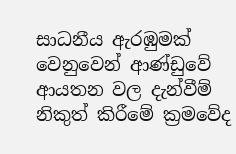සාධනීය ඇරඹුමක් වෙනුවෙන් ආණ්ඩුවේ ආයතන වල දැන්වීම් නිකුත් කිරීමේ ක්‍රමවේද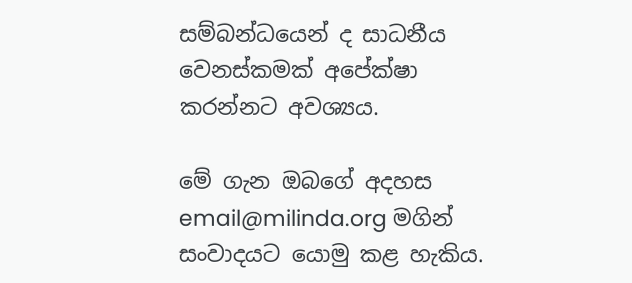සම්බන්ධයෙන් ද සාධනීය වෙනස්කමක් අපේක්ෂා කරන්නට අවශ්‍යය.

මේ ගැන ඔබගේ අදහස email@milinda.org මගින් සංවාදයට යොමු කළ හැකිය.